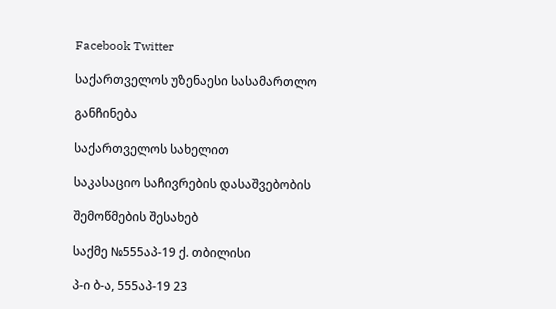Facebook Twitter

საქართველოს უზენაესი სასამართლო

განჩინება

საქართველოს სახელით

საკასაციო საჩივრების დასაშვებობის

შემოწმების შესახებ

საქმე №555აპ-19 ქ. თბილისი

პ-ი ბ-ა, 555აპ-19 23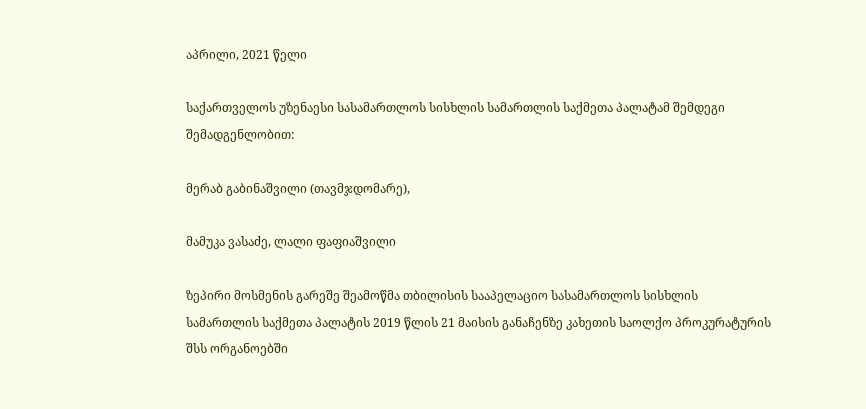აპრილი, 2021 წელი

საქართველოს უზენაესი სასამართლოს სისხლის სამართლის საქმეთა პალატამ შემდეგი შემადგენლობით:

მერაბ გაბინაშვილი (თავმჯდომარე),

მამუკა ვასაძე, ლალი ფაფიაშვილი

ზეპირი მოსმენის გარეშე შეამოწმა თბილისის სააპელაციო სასამართლოს სისხლის სამართლის საქმეთა პალატის 2019 წლის 21 მაისის განაჩენზე კახეთის საოლქო პროკურატურის შსს ორგანოებში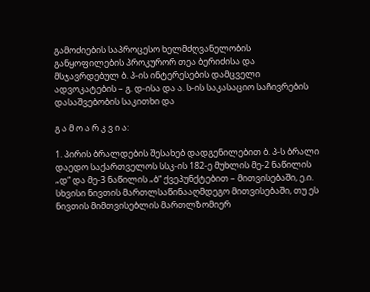გამოძიების საპროცესო ხელმძღვანელობის განყოფილების პროკურორ თეა ბერიძისა და მსჯავრდებულ ბ. პ-ის ინტერესების დამცველი ადვოკატების – გ. დ-ისა და ა. ს-ის საკასაციო საჩივრების დასაშვებობის საკითხი და

გ ა მ ო ა რ კ ვ ი ა:

1. პირის ბრალდების შესახებ დადგენილებით ბ. პ-ს ბრალი დაედო საქართველოს სსკ-ის 182-ე მუხლის მე-2 ნაწილის „დ“ და მე-3 ნაწილის „ბ“ ქვეპუნქტებით – მითვისებაში, ე.ი. სხვისი ნივთის მართლსაწინააღმდეგო მითვისებაში, თუ ეს ნივთის მიმთვისებლის მართლზომიერ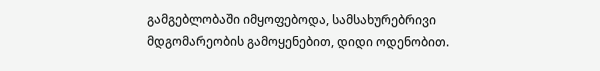გამგებლობაში იმყოფებოდა, სამსახურებრივი მდგომარეობის გამოყენებით, დიდი ოდენობით.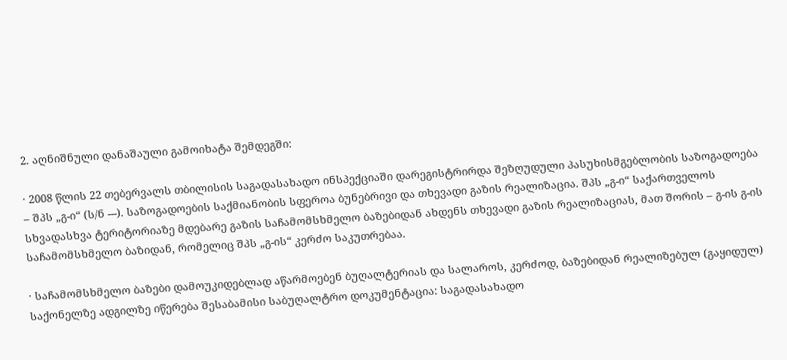2. აღნიშნული დანაშაული გამოიხატა შემდეგში:

· 2008 წლის 22 თებერვალს თბილისის საგადასახადო ინსპექციაში დარეგისტრირდა შეზღუდული პასუხისმგებლობის საზოგადოება – შპს „გ-ი“ (ს/ნ ---). საზოგადოების საქმიანობის სფეროა ბუნებრივი და თხევადი გაზის რეალიზაცია. შპს „გ-ი“ საქართველოს სხვადასხვა ტერიტორიაზე მდებარე გაზის საჩამომსხმელო ბაზებიდან ახდენს თხევადი გაზის რეალიზაციას, მათ შორის – გ-ის გ-ის საჩამომსხმელო ბაზიდან, რომელიც შპს „გ-ის“ კერძო საკუთრებაა.

· საჩამომსხმელო ბაზები დამოუკიდებლად აწარმოებენ ბუღალტერიას და სალაროს, კერძოდ, ბაზებიდან რეალიზებულ (გაყიდულ) საქონელზე ადგილზე იწერება შესაბამისი საბუღალტრო დოკუმენტაცია: საგადასახადო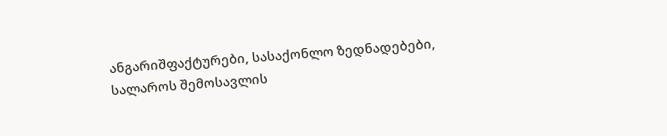ანგარიშფაქტურები, სასაქონლო ზედნადებები, სალაროს შემოსავლის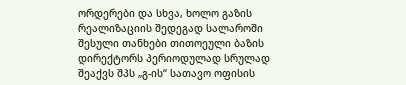ორდერები და სხვა, ხოლო გაზის რეალიზაციის შედეგად სალაროში შესული თანხები თითოეული ბაზის დირექტორს პერიოდულად სრულად შეაქვს შპს „გ-ის“ სათავო ოფისის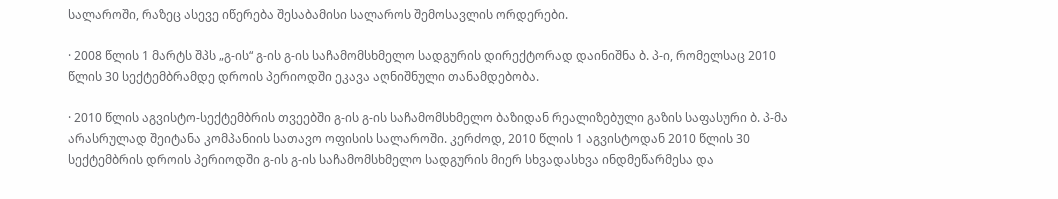სალაროში, რაზეც ასევე იწერება შესაბამისი სალაროს შემოსავლის ორდერები.

· 2008 წლის 1 მარტს შპს „გ-ის“ გ-ის გ-ის საჩამომსხმელო სადგურის დირექტორად დაინიშნა ბ. პ-ი, რომელსაც 2010 წლის 30 სექტემბრამდე დროის პერიოდში ეკავა აღნიშნული თანამდებობა.

· 2010 წლის აგვისტო-სექტემბრის თვეებში გ-ის გ-ის საჩამომსხმელო ბაზიდან რეალიზებული გაზის საფასური ბ. პ-მა არასრულად შეიტანა კომპანიის სათავო ოფისის სალაროში. კერძოდ, 2010 წლის 1 აგვისტოდან 2010 წლის 30 სექტემბრის დროის პერიოდში გ-ის გ-ის საჩამომსხმელო სადგურის მიერ სხვადასხვა ინდმეწარმესა და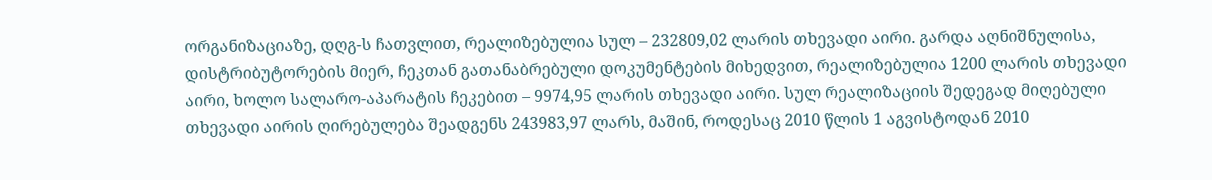ორგანიზაციაზე, დღგ-ს ჩათვლით, რეალიზებულია სულ – 232809,02 ლარის თხევადი აირი. გარდა აღნიშნულისა, დისტრიბუტორების მიერ, ჩეკთან გათანაბრებული დოკუმენტების მიხედვით, რეალიზებულია 1200 ლარის თხევადი აირი, ხოლო სალარო-აპარატის ჩეკებით – 9974,95 ლარის თხევადი აირი. სულ რეალიზაციის შედეგად მიღებული თხევადი აირის ღირებულება შეადგენს 243983,97 ლარს, მაშინ, როდესაც 2010 წლის 1 აგვისტოდან 2010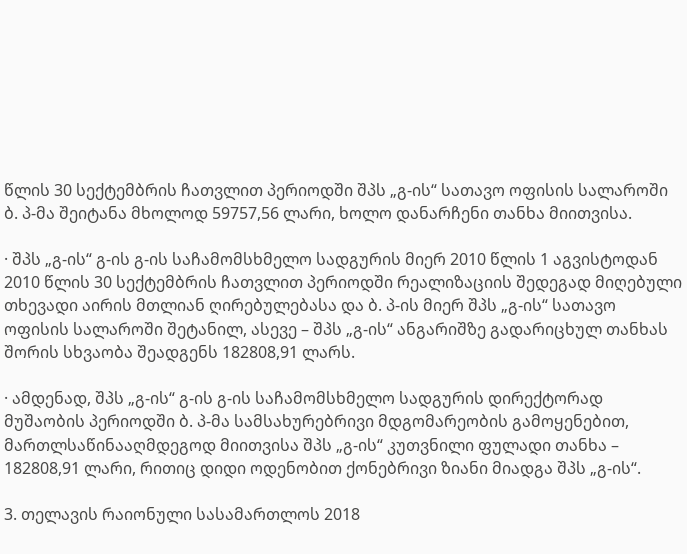წლის 30 სექტემბრის ჩათვლით პერიოდში შპს „გ-ის“ სათავო ოფისის სალაროში ბ. პ-მა შეიტანა მხოლოდ 59757,56 ლარი, ხოლო დანარჩენი თანხა მიითვისა.

· შპს „გ-ის“ გ-ის გ-ის საჩამომსხმელო სადგურის მიერ 2010 წლის 1 აგვისტოდან 2010 წლის 30 სექტემბრის ჩათვლით პერიოდში რეალიზაციის შედეგად მიღებული თხევადი აირის მთლიან ღირებულებასა და ბ. პ-ის მიერ შპს „გ-ის“ სათავო ოფისის სალაროში შეტანილ, ასევე – შპს „გ-ის“ ანგარიშზე გადარიცხულ თანხას შორის სხვაობა შეადგენს 182808,91 ლარს.

· ამდენად, შპს „გ-ის“ გ-ის გ-ის საჩამომსხმელო სადგურის დირექტორად მუშაობის პერიოდში ბ. პ-მა სამსახურებრივი მდგომარეობის გამოყენებით, მართლსაწინააღმდეგოდ მიითვისა შპს „გ-ის“ კუთვნილი ფულადი თანხა – 182808,91 ლარი, რითიც დიდი ოდენობით ქონებრივი ზიანი მიადგა შპს „გ-ის“.

3. თელავის რაიონული სასამართლოს 2018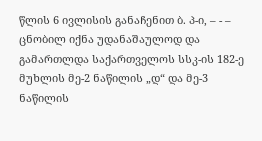წლის 6 ივლისის განაჩენით ბ. პ-ი, – - – ცნობილ იქნა უდანაშაულოდ და გამართლდა საქართველოს სსკ-ის 182-ე მუხლის მე-2 ნაწილის „დ“ და მე-3 ნაწილის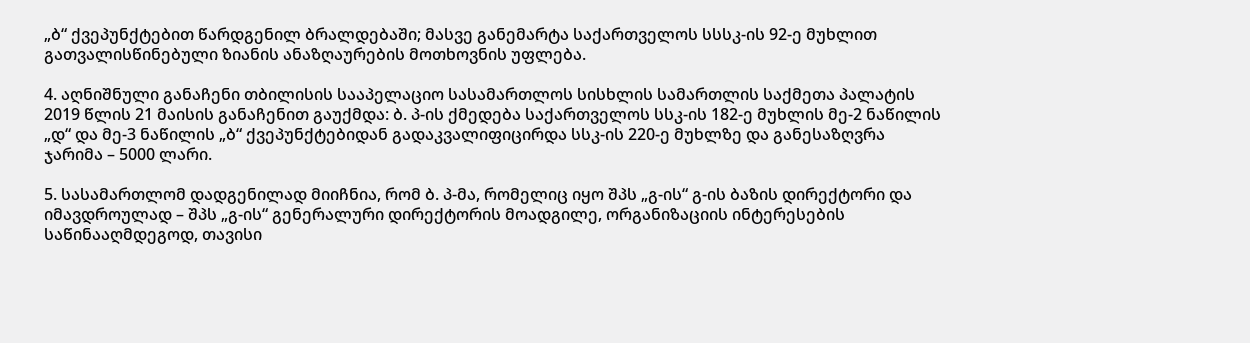„ბ“ ქვეპუნქტებით წარდგენილ ბრალდებაში; მასვე განემარტა საქართველოს სსსკ-ის 92-ე მუხლით გათვალისწინებული ზიანის ანაზღაურების მოთხოვნის უფლება.

4. აღნიშნული განაჩენი თბილისის სააპელაციო სასამართლოს სისხლის სამართლის საქმეთა პალატის 2019 წლის 21 მაისის განაჩენით გაუქმდა: ბ. პ-ის ქმედება საქართველოს სსკ-ის 182-ე მუხლის მე-2 ნაწილის „დ“ და მე-3 ნაწილის „ბ“ ქვეპუნქტებიდან გადაკვალიფიცირდა სსკ-ის 220-ე მუხლზე და განესაზღვრა ჯარიმა – 5000 ლარი.

5. სასამართლომ დადგენილად მიიჩნია, რომ ბ. პ-მა, რომელიც იყო შპს „გ-ის“ გ-ის ბაზის დირექტორი და იმავდროულად – შპს „გ-ის“ გენერალური დირექტორის მოადგილე, ორგანიზაციის ინტერესების საწინააღმდეგოდ, თავისი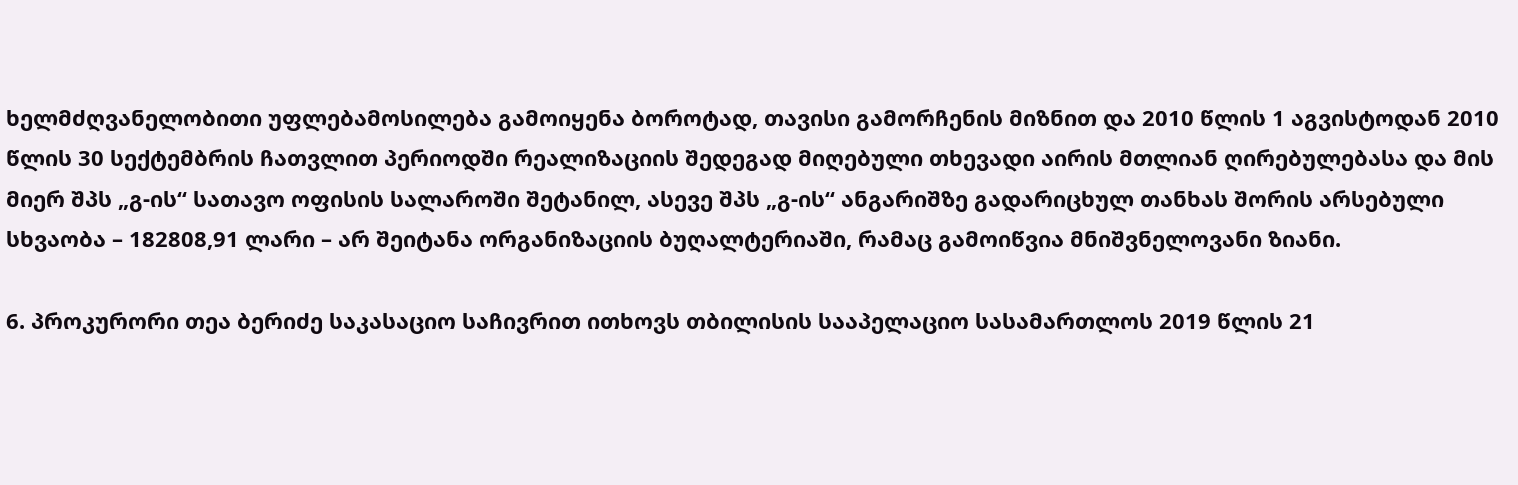ხელმძღვანელობითი უფლებამოსილება გამოიყენა ბოროტად, თავისი გამორჩენის მიზნით და 2010 წლის 1 აგვისტოდან 2010 წლის 30 სექტემბრის ჩათვლით პერიოდში რეალიზაციის შედეგად მიღებული თხევადი აირის მთლიან ღირებულებასა და მის მიერ შპს „გ-ის“ სათავო ოფისის სალაროში შეტანილ, ასევე შპს „გ-ის“ ანგარიშზე გადარიცხულ თანხას შორის არსებული სხვაობა – 182808,91 ლარი – არ შეიტანა ორგანიზაციის ბუღალტერიაში, რამაც გამოიწვია მნიშვნელოვანი ზიანი.

6. პროკურორი თეა ბერიძე საკასაციო საჩივრით ითხოვს თბილისის სააპელაციო სასამართლოს 2019 წლის 21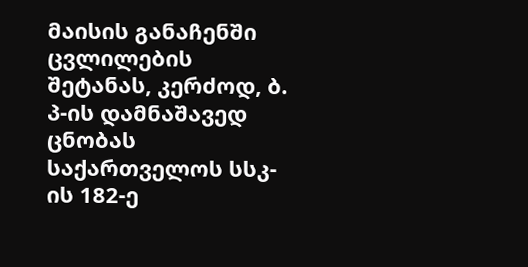მაისის განაჩენში ცვლილების შეტანას, კერძოდ, ბ. პ-ის დამნაშავედ ცნობას საქართველოს სსკ-ის 182-ე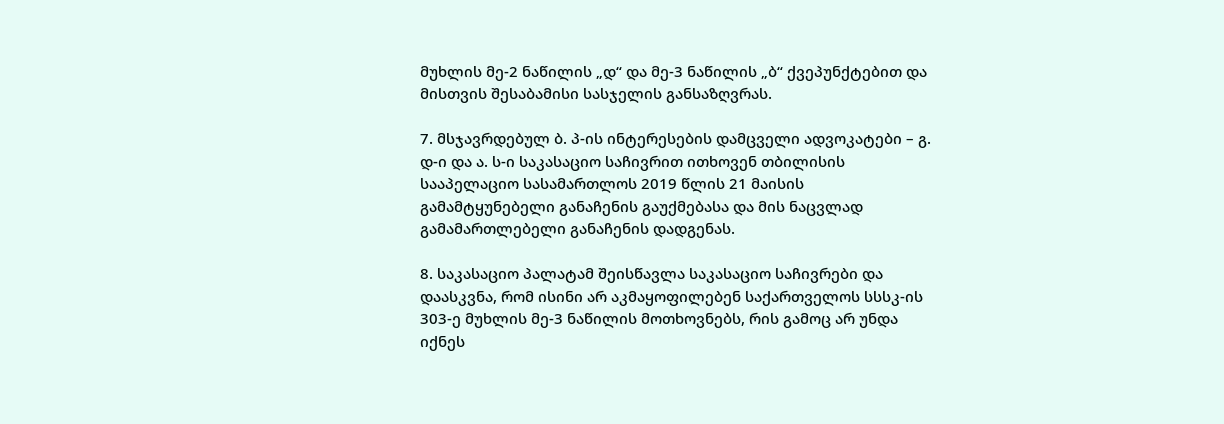მუხლის მე-2 ნაწილის „დ“ და მე-3 ნაწილის „ბ“ ქვეპუნქტებით და მისთვის შესაბამისი სასჯელის განსაზღვრას.

7. მსჯავრდებულ ბ. პ-ის ინტერესების დამცველი ადვოკატები – გ. დ-ი და ა. ს-ი საკასაციო საჩივრით ითხოვენ თბილისის სააპელაციო სასამართლოს 2019 წლის 21 მაისის გამამტყუნებელი განაჩენის გაუქმებასა და მის ნაცვლად გამამართლებელი განაჩენის დადგენას.

8. საკასაციო პალატამ შეისწავლა საკასაციო საჩივრები და დაასკვნა, რომ ისინი არ აკმაყოფილებენ საქართველოს სსსკ-ის 303-ე მუხლის მე-3 ნაწილის მოთხოვნებს, რის გამოც არ უნდა იქნეს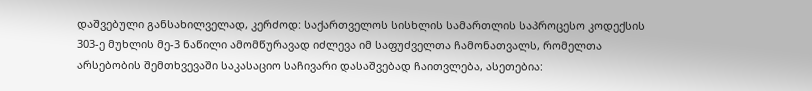დაშვებული განსახილველად, კერძოდ: საქართველოს სისხლის სამართლის საპროცესო კოდექსის 303-ე მუხლის მე-3 ნაწილი ამომწურავად იძლევა იმ საფუძველთა ჩამონათვალს, რომელთა არსებობის შემთხვევაში საკასაციო საჩივარი დასაშვებად ჩაითვლება, ასეთებია: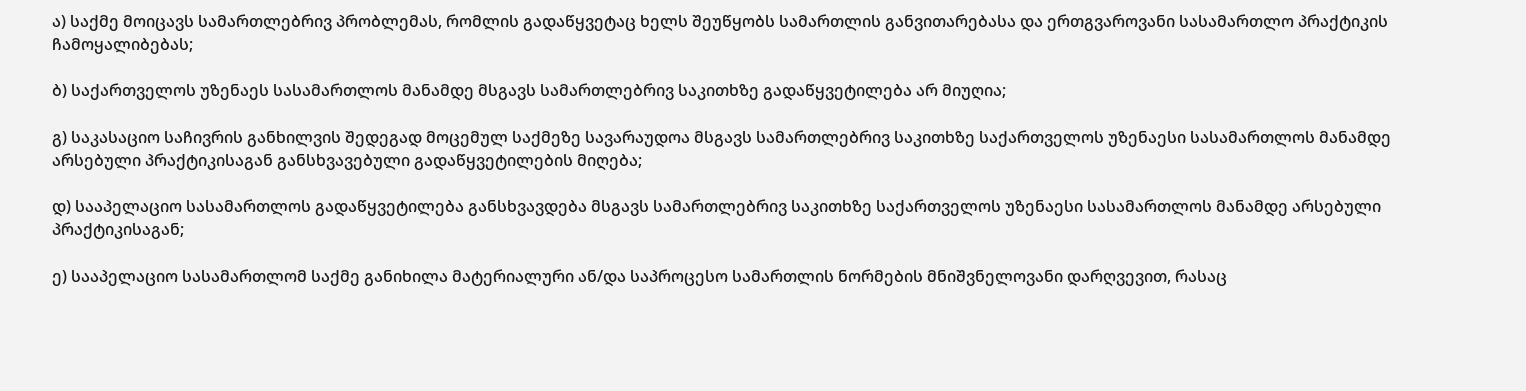ა) საქმე მოიცავს სამართლებრივ პრობლემას, რომლის გადაწყვეტაც ხელს შეუწყობს სამართლის განვითარებასა და ერთგვაროვანი სასამართლო პრაქტიკის ჩამოყალიბებას;

ბ) საქართველოს უზენაეს სასამართლოს მანამდე მსგავს სამართლებრივ საკითხზე გადაწყვეტილება არ მიუღია;

გ) საკასაციო საჩივრის განხილვის შედეგად მოცემულ საქმეზე სავარაუდოა მსგავს სამართლებრივ საკითხზე საქართველოს უზენაესი სასამართლოს მანამდე არსებული პრაქტიკისაგან განსხვავებული გადაწყვეტილების მიღება;

დ) სააპელაციო სასამართლოს გადაწყვეტილება განსხვავდება მსგავს სამართლებრივ საკითხზე საქართველოს უზენაესი სასამართლოს მანამდე არსებული პრაქტიკისაგან;

ე) სააპელაციო სასამართლომ საქმე განიხილა მატერიალური ან/და საპროცესო სამართლის ნორმების მნიშვნელოვანი დარღვევით, რასაც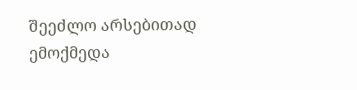შეეძლო არსებითად ემოქმედა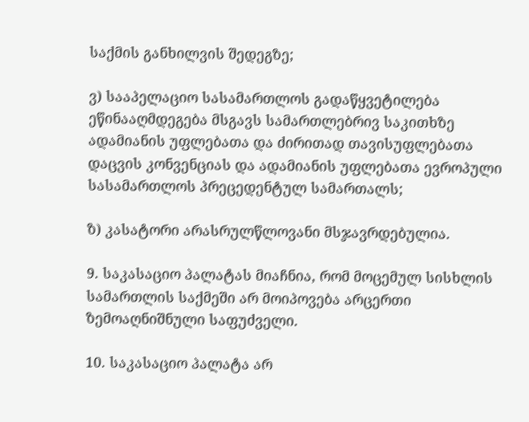საქმის განხილვის შედეგზე;

ვ) სააპელაციო სასამართლოს გადაწყვეტილება ეწინააღმდეგება მსგავს სამართლებრივ საკითხზე ადამიანის უფლებათა და ძირითად თავისუფლებათა დაცვის კონვენციას და ადამიანის უფლებათა ევროპული სასამართლოს პრეცედენტულ სამართალს;

ზ) კასატორი არასრულწლოვანი მსჯავრდებულია.

9. საკასაციო პალატას მიაჩნია, რომ მოცემულ სისხლის სამართლის საქმეში არ მოიპოვება არცერთი ზემოაღნიშნული საფუძველი.

10. საკასაციო პალატა არ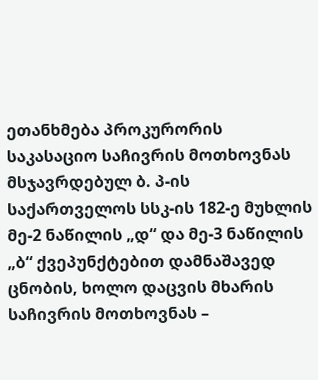ეთანხმება პროკურორის საკასაციო საჩივრის მოთხოვნას მსჯავრდებულ ბ. პ-ის საქართველოს სსკ-ის 182-ე მუხლის მე-2 ნაწილის „დ“ და მე-3 ნაწილის „ბ“ ქვეპუნქტებით დამნაშავედ ცნობის, ხოლო დაცვის მხარის საჩივრის მოთხოვნას –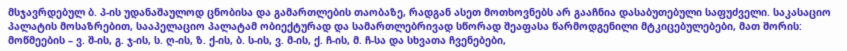მსჯავრდებულ ბ. პ-ის უდანაშაულოდ ცნობისა და გამართლების თაობაზე, რადგან ასეთ მოთხოვნებს არ გააჩნია დასაბუთებული საფუძველი. საკასაციო პალატის მოსაზრებით, სააპელაციო პალატამ ობიექტურად და სამართლებრივად სწორად შეაფასა წარმოდგენილი მტკიცებულებები, მათ შორის: მოწმეების – ვ. შ-ის, გ. ჯ-ის, ს. ღ-ის, ზ. ქ-ის, ბ. ს-ის, ვ. მ-ის, ქ. ჩ-ის, მ. ჩ-სა და სხვათა ჩვენებები,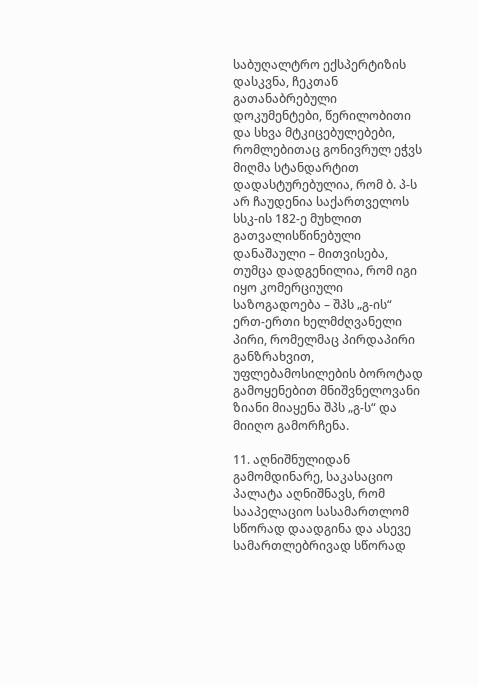საბუღალტრო ექსპერტიზის დასკვნა, ჩეკთან გათანაბრებული დოკუმენტები, წერილობითი და სხვა მტკიცებულებები, რომლებითაც გონივრულ ეჭვს მიღმა სტანდარტით დადასტურებულია, რომ ბ. პ-ს არ ჩაუდენია საქართველოს სსკ-ის 182-ე მუხლით გათვალისწინებული დანაშაული – მითვისება, თუმცა დადგენილია, რომ იგი იყო კომერციული საზოგადოება – შპს „გ-ის“ ერთ-ერთი ხელმძღვანელი პირი, რომელმაც პირდაპირი განზრახვით, უფლებამოსილების ბოროტად გამოყენებით მნიშვნელოვანი ზიანი მიაყენა შპს „გ-ს“ და მიიღო გამორჩენა.

11. აღნიშნულიდან გამომდინარე, საკასაციო პალატა აღნიშნავს, რომ სააპელაციო სასამართლომ სწორად დაადგინა და ასევე სამართლებრივად სწორად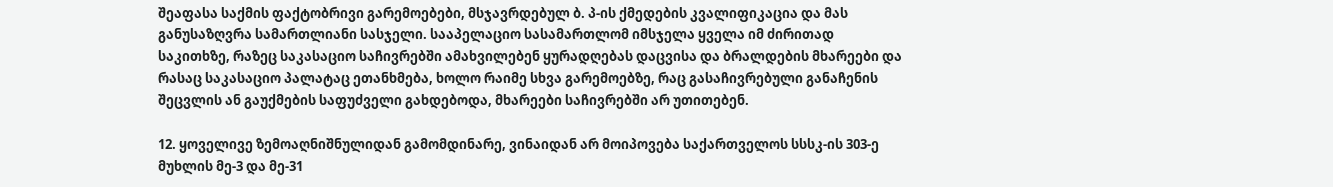შეაფასა საქმის ფაქტობრივი გარემოებები, მსჯავრდებულ ბ. პ-ის ქმედების კვალიფიკაცია და მას განუსაზღვრა სამართლიანი სასჯელი. სააპელაციო სასამართლომ იმსჯელა ყველა იმ ძირითად საკითხზე, რაზეც საკასაციო საჩივრებში ამახვილებენ ყურადღებას დაცვისა და ბრალდების მხარეები და რასაც საკასაციო პალატაც ეთანხმება, ხოლო რაიმე სხვა გარემოებზე, რაც გასაჩივრებული განაჩენის შეცვლის ან გაუქმების საფუძველი გახდებოდა, მხარეები საჩივრებში არ უთითებენ.

12. ყოველივე ზემოაღნიშნულიდან გამომდინარე, ვინაიდან არ მოიპოვება საქართველოს სსსკ-ის 303-ე მუხლის მე-3 და მე-31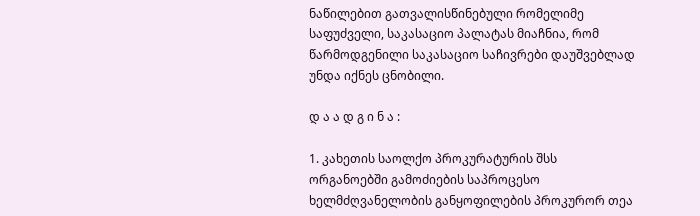ნაწილებით გათვალისწინებული რომელიმე საფუძველი, საკასაციო პალატას მიაჩნია, რომ წარმოდგენილი საკასაციო საჩივრები დაუშვებლად უნდა იქნეს ცნობილი.

დ ა ა დ გ ი ნ ა :

1. კახეთის საოლქო პროკურატურის შსს ორგანოებში გამოძიების საპროცესო ხელმძღვანელობის განყოფილების პროკურორ თეა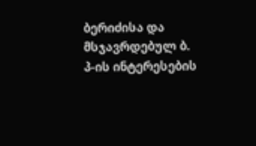ბერიძისა და მსჯავრდებულ ბ. პ-ის ინტერესების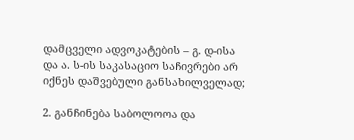დამცველი ადვოკატების – გ. დ-ისა და ა. ს-ის საკასაციო საჩივრები არ იქნეს დაშვებული განსახილველად;

2. განჩინება საბოლოოა და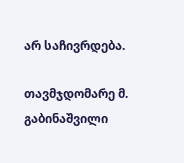არ საჩივრდება.

თავმჯდომარე მ. გაბინაშვილი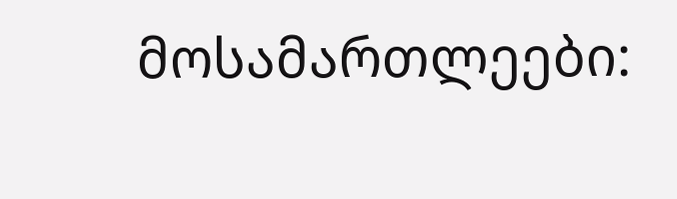მოსამართლეები: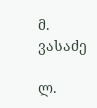მ. ვასაძე

ლ.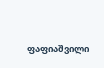ფაფიაშვილი